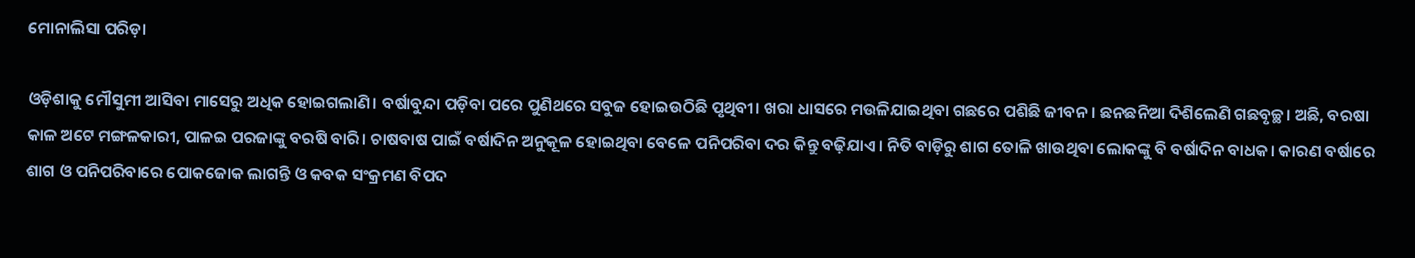ମୋନାଲିସା ପରିଡ଼ା

ଓଡ଼ିଶାକୁ ମୌସୁମୀ ଆସିବା ମାସେରୁ ଅଧିକ ହୋଇଗଲାଣି। ବର୍ଷାବୁନ୍ଦା ପଡ଼ିବା ପରେ ପୁଣିଥରେ ସବୁଜ ହୋଇଉଠିଛି ପୃଥିବୀ। ଖରା ଧାସରେ ମଉଳିଯାଇଥିବା ଗଛରେ ପଶିଛି ଜୀବନ। ଛନଛନିଆ ଦିଶିଲେଣି ଗଛବୃଚ୍ଛ। ଅଛି, ବରଷା କାଳ ଅଟେ ମଙ୍ଗଳକାରୀ, ପାଳଇ ପରଜାଙ୍କୁ ବରଷି ବାରି। ଚାଷବାଷ ପାଇଁ ବର୍ଷାଦିନ ଅନୁକୂଳ ହୋଇଥିବା ବେଳେ ପନିପରିବା ଦର କିନ୍ତୁ ବଢ଼ିଯାଏ। ନିତି ବାଡ଼ିରୁ ଶାଗ ତୋଳି ଖାଉଥିବା ଲୋକଙ୍କୁ ବି ବର୍ଷାଦିନ ବାଧକ। କାରଣ ବର୍ଷାରେ ଶାଗ ଓ ପନିପରିବାରେ ‌ପୋକଜୋକ ଲାଗନ୍ତି ଓ କବକ ସଂକ୍ରମଣ ବିପଦ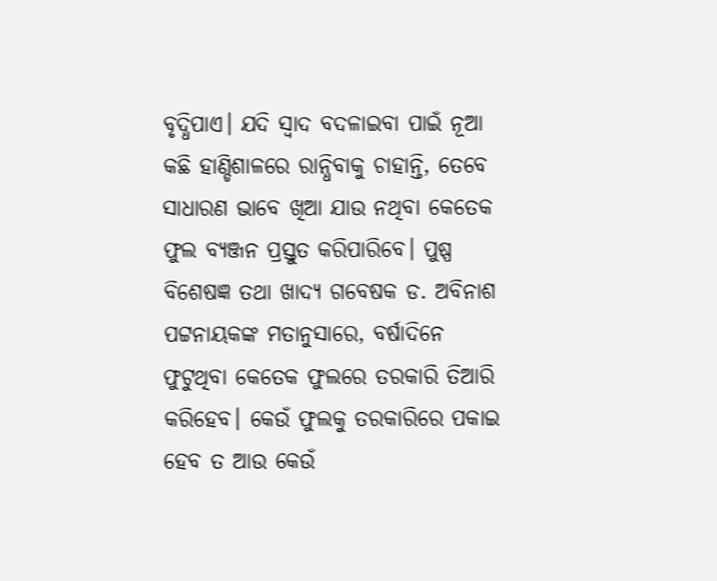ବୃଦ୍ଧିପାଏ। ଯଦି ସ୍ବାଦ ବଦଳାଇବା ପାଇଁ ନୂଆ କଛି ହାଣ୍ଡିଶାଳରେ ରାନ୍ଧିବାକୁ ଚାହାନ୍ତି, ତେବେ ସାଧାରଣ ଭାବେ ଖିଆ ଯାଉ ନଥିବା କେତେକ ଫୁଲ ବ୍ୟଞ୍ଜନ ପ୍ରସ୍ତୁତ କରିପାରିବେ। ପୁଷ୍ପ ବିଶେଷଜ୍ଞ ତଥା ଖାଦ୍ୟ ଗବେଷକ ଡ. ଅବିନାଶ ପଟ୍ଟନାୟକଙ୍କ ମତାନୁସାରେ, ବର୍ଷାଦିନେ ଫୁଟୁଥିବା କେ‌ତେକ ଫୁଲରେ ତରକାରି ତିଆରି କରିହେବ। କେଉଁ ଫୁଲକୁ ତରକାରିରେ ପକାଇ ହେବ ତ ଆଉ କେଉଁ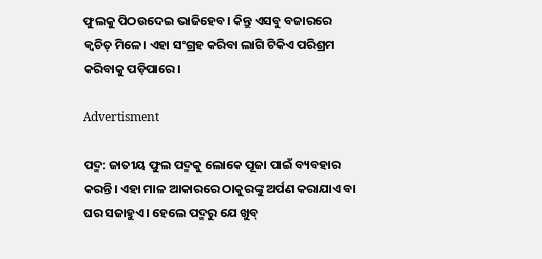ଫୁଲକୁ ପିଠଉଦେଇ ଭାଜିହେବ। କିନ୍ତୁ ଏସବୁ ବଜାରରେ କ୍ବଚିତ୍‌ ମିଳେ। ଏହା ସଂଗ୍ରହ କରିବା ଲାଗି ଟିକିଏ ପରିଶ୍ରମ କରିବାକୁ ପଡ଼ିପାରେ।

Advertisment

ପଦ୍ମ: ଜାତୀୟ ଫୁଲ ପଦ୍ମକୁ ଲୋକେ ପୂଜା ପାଇଁ ବ୍ୟବହାର କରନ୍ତି। ଏହା ମାଳ ଆକାର‌ରେ ଠାକୁରଙ୍କୁ ଅର୍ପଣ କରାଯାଏ ବା ଘର ସଜାହୁଏ। ହେଲେ ପଦ୍ମରୁ ଯେ ଖୁବ୍‌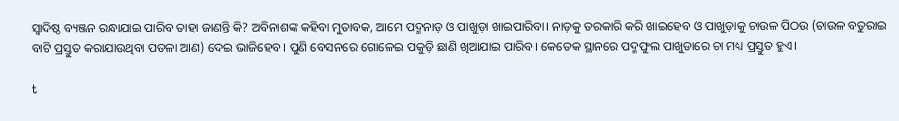ସ୍ବାଦିଷ୍ଠ ବ୍ୟଞ୍ଜନ ରନ୍ଧାଯାଇ ପାରିବ ତାହା ଜାଣନ୍ତି କି? ଅବିନାଶଙ୍କ କହିବା ମୁତାବକ, ଆମେ ପଦ୍ମନାଡ଼ ଓ ପାଖୁଡ଼ା ଖାଇପାରିବା। ନାଡ଼କୁ ତରକାରି କରି ଖାଇହେବ ଓ ପାଖୁଡ଼ାକୁ ଚାଉଳ ପିଠଉ (ଚାଉଳ ବତୁରାଇ ବାଟି ପ୍ରସ୍ତୁତ କରାଯାଉଥିବା ପତଳା ଆଣ) ଦେଇ ଭାଜିହେବ। ପୁଣି ବେସନରେ ଗୋଳେଇ ପକୁଡ଼ି ଛାଣି ଖିଆଯାଇ ପାରିବ। କେତେକ ସ୍ଥାନରେ ପଦ୍ମଫୁଲ ପାଖୁଡାରେ ଚା ମଧ୍ୟ ପ୍ରସ୍ତୁତ ହୁଏ।

t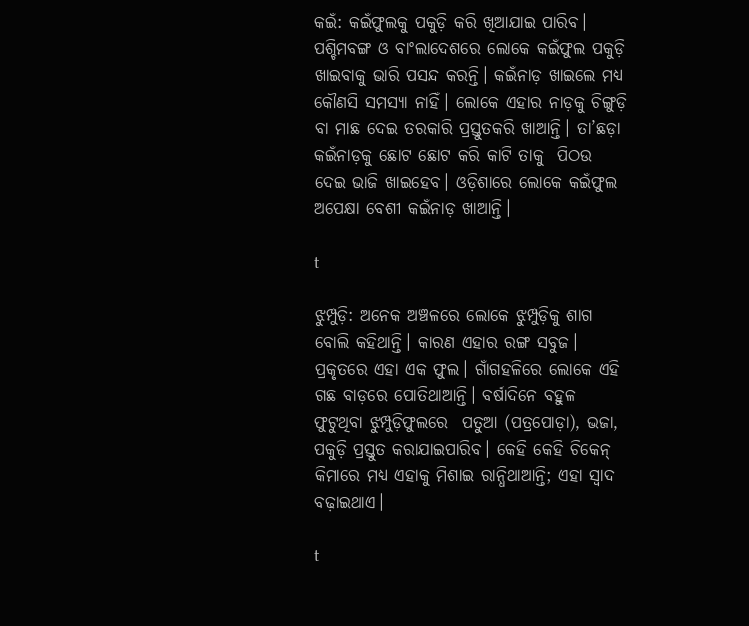କଇଁ: କଇଁଫୁଲକୁ ପକୁଡ଼ି କରି ଖିଆଯାଇ ପାରିବ। ପଶ୍ଚିମବଙ୍ଗ ଓ ବାଂଲାଦେଶରେ ଲୋକେ କଇଁଫୁଲ ପକୁଡ଼ି ଖାଇବାକୁ ଭାରି ପସନ୍ଦ କରନ୍ତି। କଇଁନାଡ଼ ଖାଇଲେ ମଧ୍ୟ କୌଣସି ସମସ୍ୟା ନାହିଁ। ଲୋକେ ଏହାର ନାଡ଼କୁ ଚିଙ୍ଗୁଡ଼ି ବା ମାଛ ଦେଇ ତରକାରି ପ୍ରସ୍ତୁତକରି ଖାଆନ୍ତି। ତା’ଛଡ଼ା କଇଁନାଡ଼କୁ ଛୋଟ ଛୋଟ କରି କାଟି ତାକୁ  ପିଠଉ ଦେଇ ଭାଜି ଖାଇହେବ। ଓଡ଼ିଶାରେ ଲୋକେ କଇଁଫୁଲ ଅପେକ୍ଷା ବେଶୀ କଇଁନାଡ଼ ଖାଆନ୍ତି।

t

ଝୁମ୍ପୁଡ଼ି: ଅନେକ ଅଞ୍ଚଳରେ ଲୋକେ ଝୁମ୍ପୁଡ଼ିକୁ ଶାଗ ବୋଲି କହିଥାନ୍ତି। କାରଣ ଏହାର ରଙ୍ଗ ସବୁଜ। ପ୍ରକୃତରେ ଏହା ଏକ ଫୁଲ। ଗାଁଗହଳିରେ ଲୋକେ ଏହି ଗଛ ବାଡ଼ରେ ପୋତିଥାଆନ୍ତି। ବର୍ଷାଦିନେ ବହୁଳ ଫୁଟୁଥିବା ଝୁମ୍ପୁଡ଼ିଫୁଲରେ  ପତୁଆ (ପତ୍ରପୋଡ଼ା), ଭଜା, ପକୁଡ଼ି ପ୍ରସ୍ତୁତ କରାଯାଇପାରିବ। କେହି‌ କେହି ଚିକେନ୍ କିମାରେ ମଧ୍ୟ ଏହାକୁ ମିଶାଇ ରାନ୍ଧିଥାଆନ୍ତି; ଏହା ସ୍ବାଦ ବଢ଼ାଇଥାଏ।

t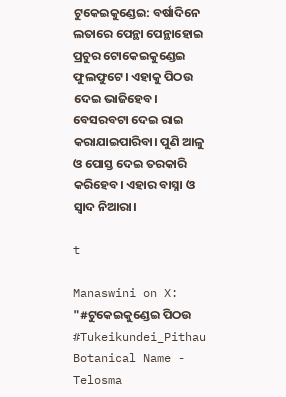ଟୁକେଇକୁଣ୍ଡେଇ: ବର୍ଷାଦିନେ ଲତାରେ ପେନ୍ଥା ପେନ୍ଥାହୋଇ ପ୍ରଚୁର ଟୋକେଇକୁଣ୍ଡେଇ ଫୁଲଫୁଟେ। ଏହାକୁ ପିଠଉ ଦେଇ ଭାଜିହେବ। ବେସରବଟା ଦେଇ ରାଇ କରାଯାଇପାରିବା। ପୁଣି ଆଳୁ ଓ ପୋସ୍ତ ଦେଇ ତରକାରି କରିହେବ। ଏହାର ବାସ୍ନା ଓ ସ୍ବାଦ ନିଆରା।

t

Manaswini on X: "#ଟୁକେଇକୁଣ୍ଡେଇ ପିଠଉ #Tukeikundei_Pithau Botanical Name -  Telosma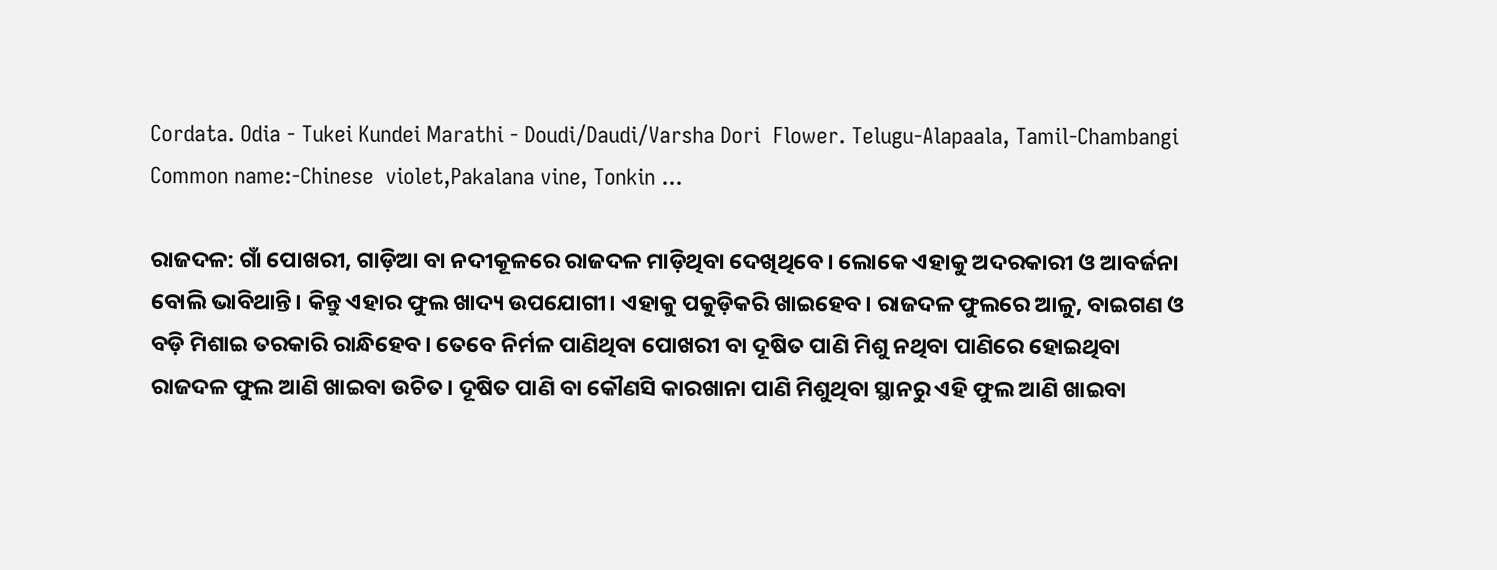Cordata. Odia - Tukei Kundei Marathi - Doudi/Daudi/Varsha Dori  Flower. Telugu-Alapaala, Tamil-Chambangi Common name:-Chinese  violet,Pakalana vine, Tonkin ...

ରାଜଦଳ: ଗାଁ ପୋଖରୀ, ଗାଡ଼ିଆ ବା ନଦୀକୂଳରେ ରାଜଦଳ ମାଡ଼ିଥିବା ଦେଖିଥିବେ। ଲୋକେ ଏହାକୁ ଅଦରକାରୀ ଓ ଆବର୍ଜନା ବୋଲି ଭାବିଥାନ୍ତି। କିନ୍ତୁ ଏହାର ଫୁଲ ଖାଦ୍ୟ ଉପଯୋଗୀ। ଏହାକୁ ପକୁଡ଼ିକରି ଖାଇହେବ। ରାଜଦଳ ଫୁଲରେ ଆଳୁ, ବାଇଗଣ ଓ ବଡ଼ି ମିଶାଇ ତରକାରି ରାନ୍ଧିହେବ। ତେବେ ନିର୍ମଳ ପାଣିଥିବା ପୋଖରୀ ବା ଦୂଷିତ ପାଣି ମିଶୁ ନଥିବା ପାଣିରେ ହୋଇଥିବା ରାଜଦଳ ଫୁଲ ଆଣି ଖାଇବା ଉଚିତ। ଦୂଷିତ ପାଣି ବା କୌଣସି କାରଖାନା ପାଣି ମିଶୁଥିବା ସ୍ଥାନରୁ ଏହି ଫୁଲ ଆଣି ଖାଇବା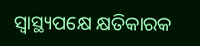ସ୍ବାସ୍ଥ୍ୟପକ୍ଷେ କ୍ଷତିକାରକ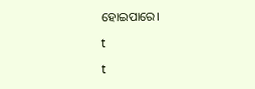ହୋଇପାରେ।

t

t